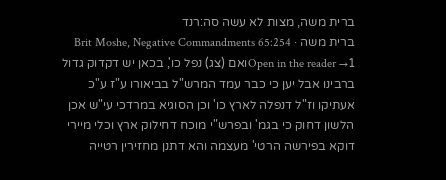ברית משה, מצות לא עשה סה:רנד
ברית משה · Brit Moshe, Negative Commandments 65:254
Open in the reader →1ואם (צג) נפל כו', בכאן יש דקדוק גדול ברבינו אבל יען כי כבר עמד המרש"ל בביאורו ע"ז ע"כ אעתיקו וז"ל דנפלה לארץ כו' וכן הסוגיא במרדכי עי"ש אכן הלשון דחוק כי בגמ' ובפרש"י מוכח דחילוק ארץ וכלי מיירי דוקא בפירשה הרטי' מעצמה והא דתנן מחזירין רטייה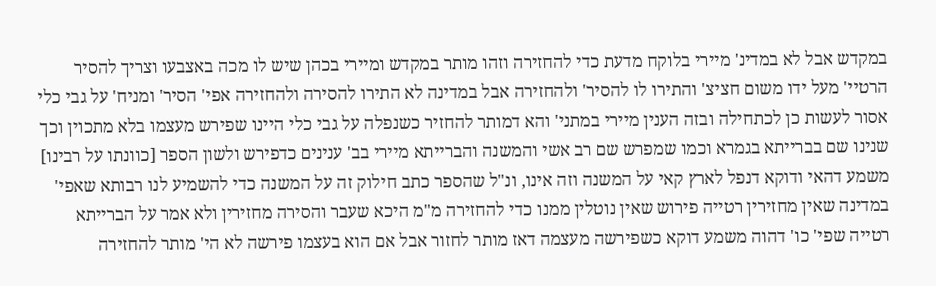במקדש אבל לא במדינ' מיירי בלוקח מדעת כדי להחזירה וזהו מותר במקדש ומיירי בכהן שיש לו מכה באצבעו וצריך להסיר הרטיי' מעל ידו משום חציצ' והתירו לו להסיר' ולהחזירה אבל במדינה לא התירו להסירה ולהחזירה אפי' הסיר' ומניח' על גבי כלי אסור לעשות כן לכתחילה ובזה הענין מיירי במתני' והא דמותר להחזיר כשנפלה על גבי כלי היינו שפירש מעצמו בלא מתכוין וכך שנינו שם בברייתא בגמרא וכמו שמפרש שם רב אשי והמשנה והברייתא מיירי בב' ענינים כדפירש ולשון הספר [כוונתו על רבינו] משמע דהאי ודוקא דנפל לארץ קאי על המשנה וזה אינו, ונ"ל שהספר כתב חילוק זה על המשנה כדי להשמיע לנו רבותא שאפי' במדינה שאין מחזירין רטייה פירוש שאין נוטלין ממנו כדי להחזירה מ"מ היכא שעבר והסירה מחזירין ולא אמר על הברייתא רטייה שפי' כו' דהוה משמע דוקא כשפירשה מעצמה דאז מותר לחזור אבל אם הוא בעצמו פירשה לא הי' מותר להחזירה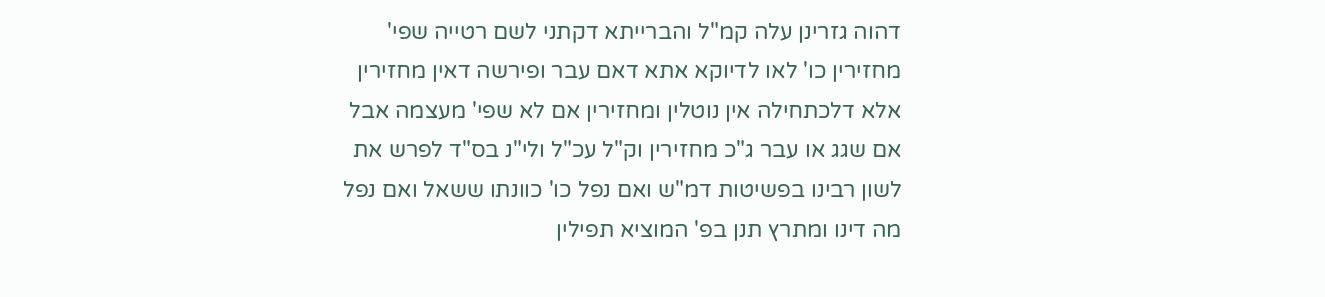דהוה גזרינן עלה קמ"ל והברייתא דקתני לשם רטייה שפי' מחזירין כו' לאו לדיוקא אתא דאם עבר ופירשה דאין מחזירין אלא דלכתחילה אין נוטלין ומחזירין אם לא שפי' מעצמה אבל אם שגג או עבר ג"כ מחזירין וק"ל עכ"ל ולי"נ בס"ד לפרש את לשון רבינו בפשיטות דמ"ש ואם נפל כו' כוונתו ששאל ואם נפל מה דינו ומתרץ תנן בפ' המוציא תפילין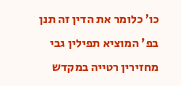כו' כלומר את הדין זה תנן בפ' המוציא תפילין גבי מחזירין רטייה במקדש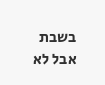בשבת אבל לא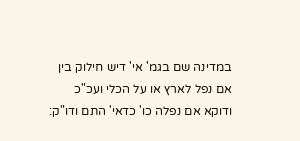במדינה שם בגמ' אי' דיש חילוק בין אם נפל לארץ או על הכלי ועכ"כ ודוקא אם נפלה כו' כדאי' התם ודו"ק: